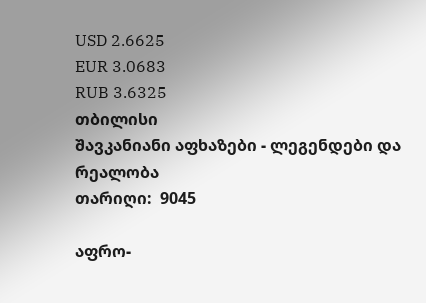USD 2.6625
EUR 3.0683
RUB 3.6325
თბილისი
შავკანიანი აფხაზები - ლეგენდები და რეალობა
თარიღი:  9045

აფრო-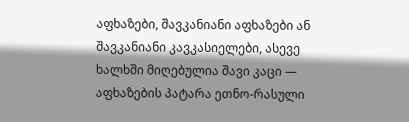აფხაზები, შავკანიანი აფხაზები ან შავკანიანი კავკასიელები, ასევე ხალხში მიღებულია შავი კაცი — აფხაზების პატარა ეთნო-რასული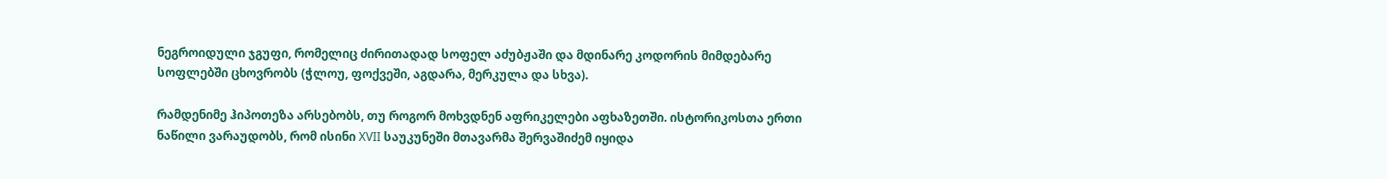ნეგროიდული ჯგუფი, რომელიც ძირითადად სოფელ აძუბჟაში და მდინარე კოდორის მიმდებარე სოფლებში ცხოვრობს (ჭლოუ, ფოქვეში, აგდარა, მერკულა და სხვა).

რამდენიმე ჰიპოთეზა არსებობს, თუ როგორ მოხვდნენ აფრიკელები აფხაზეთში. ისტორიკოსთა ერთი ნაწილი ვარაუდობს, რომ ისინი XVII საუკუნეში მთავარმა შერვაშიძემ იყიდა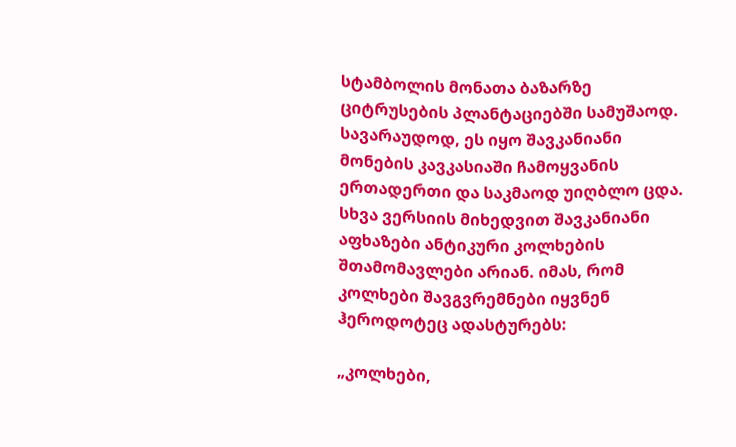სტამბოლის მონათა ბაზარზე ციტრუსების პლანტაციებში სამუშაოდ. სავარაუდოდ, ეს იყო შავკანიანი მონების კავკასიაში ჩამოყვანის ერთადერთი და საკმაოდ უიღბლო ცდა. სხვა ვერსიის მიხედვით შავკანიანი აფხაზები ანტიკური კოლხების შთამომავლები არიან. იმას, რომ კოლხები შავგვრემნები იყვნენ ჰეროდოტეც ადასტურებს:

„კოლხები,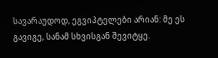სავარაუდოდ, ეგვიპტელები არიან: მე ეს გავიგე, სანამ სხვისგან შევიტყე.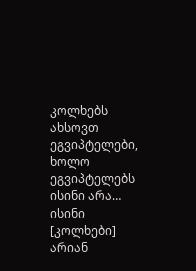კოლხებს ახსოვთ ეგვიპტელები, ხოლო ეგვიპტელებს ისინი არა… ისინი [კოლხები] არიან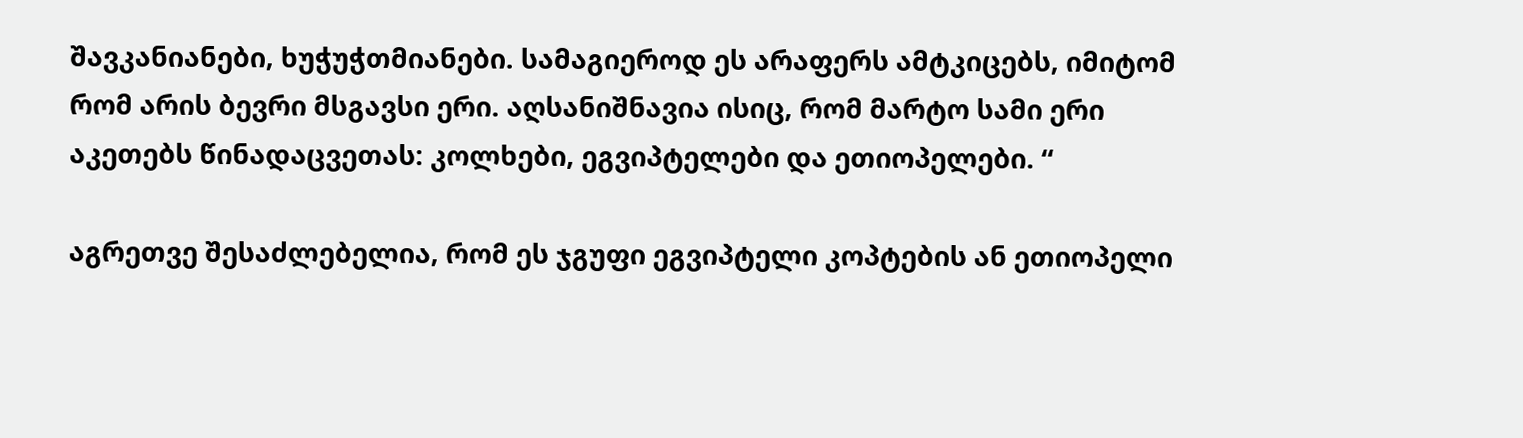შავკანიანები, ხუჭუჭთმიანები. სამაგიეროდ ეს არაფერს ამტკიცებს, იმიტომ რომ არის ბევრი მსგავსი ერი. აღსანიშნავია ისიც, რომ მარტო სამი ერი აკეთებს წინადაცვეთას: კოლხები, ეგვიპტელები და ეთიოპელები. “

აგრეთვე შესაძლებელია, რომ ეს ჯგუფი ეგვიპტელი კოპტების ან ეთიოპელი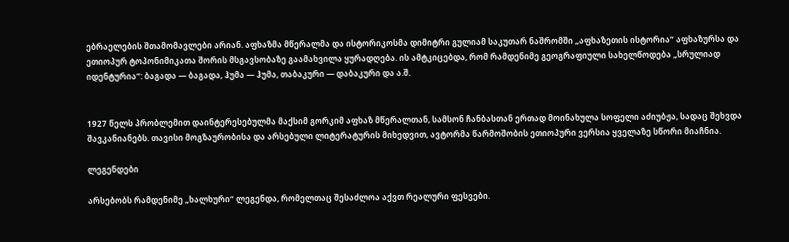ებრაელების შთამომავლები არიან. აფხაზმა მწერალმა და ისტორიკოსმა დიმიტრი გულიამ საკუთარ ნაშრომში „აფხაზეთის ისტორია“ აფხაზურსა და ეთიოპურ ტოპონიმიკათა შორის მსგავსობაზე გაამახვილა ყურადღება. ის ამტკიცებდა, რომ რამდენიმე გეოგრაფიული სახელწოდება „სრულიად იდენტურია“: ბაგადა — ბაგადა, ჰუმა — ჰუმა, თაბაკური — დაბაკური და ა.შ.


1927 წელს პრობლემით დაინტერესებულმა მაქსიმ გორკიმ აფხაზ მწერალთან, სამსონ ჩანბასთან ერთად მოინახულა სოფელი აძიუბჟა, სადაც შეხვდა შავკანიანებს. თავისი მოგზაურობისა და არსებული ლიტერატურის მიხედვით, ავტორმა წარმოშობის ეთიოპური ვერსია ყველაზე სწორი მიაჩნია.

ლეგენდები

არსებობს რამდენიმე „ხალხური“ ლეგენდა, რომელთაც შესაძლოა აქვთ რეალური ფესვები.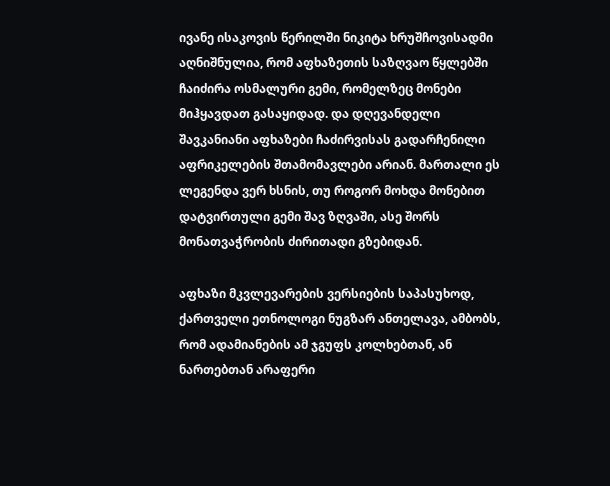ივანე ისაკოვის წერილში ნიკიტა ხრუშჩოვისადმი აღნიშნულია, რომ აფხაზეთის საზღვაო წყლებში ჩაიძირა ოსმალური გემი, რომელზეც მონები მიჰყავდათ გასაყიდად. და დღევანდელი შავკანიანი აფხაზები ჩაძირვისას გადარჩენილი აფრიკელების შთამომავლები არიან. მართალი ეს ლეგენდა ვერ ხსნის, თუ როგორ მოხდა მონებით დატვირთული გემი შავ ზღვაში, ასე შორს მონათვაჭრობის ძირითადი გზებიდან.

აფხაზი მკვლევარების ვერსიების საპასუხოდ, ქართველი ეთნოლოგი ნუგზარ ანთელავა, ამბობს, რომ ადამიანების ამ ჯგუფს კოლხებთან, ან ნართებთან არაფერი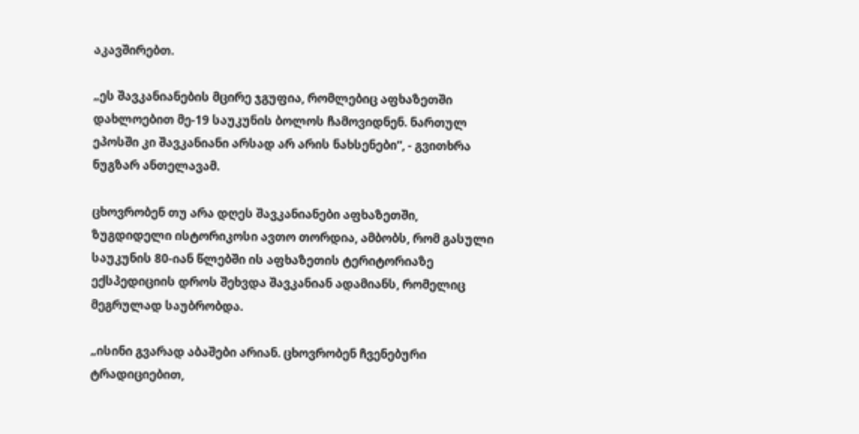აკავშირებთ.

„ეს შავკანიანების მცირე ჯგუფია, რომლებიც აფხაზეთში დახლოებით მე-19 საუკუნის ბოლოს ჩამოვიდნენ. ნართულ ეპოსში კი შავკანიანი არსად არ არის ნახსენები“, - გვითხრა ნუგზარ ანთელავამ.

ცხოვრობენ თუ არა დღეს შავკანიანები აფხაზეთში, ზუგდიდელი ისტორიკოსი ავთო თორდია, ამბობს, რომ გასული საუკუნის 80-იან წლებში ის აფხაზეთის ტერიტორიაზე ექსპედიციის დროს შეხვდა შავკანიან ადამიანს, რომელიც მეგრულად საუბრობდა.

„ისინი გვარად აბაშები არიან. ცხოვრობენ ჩვენებური ტრადიციებით,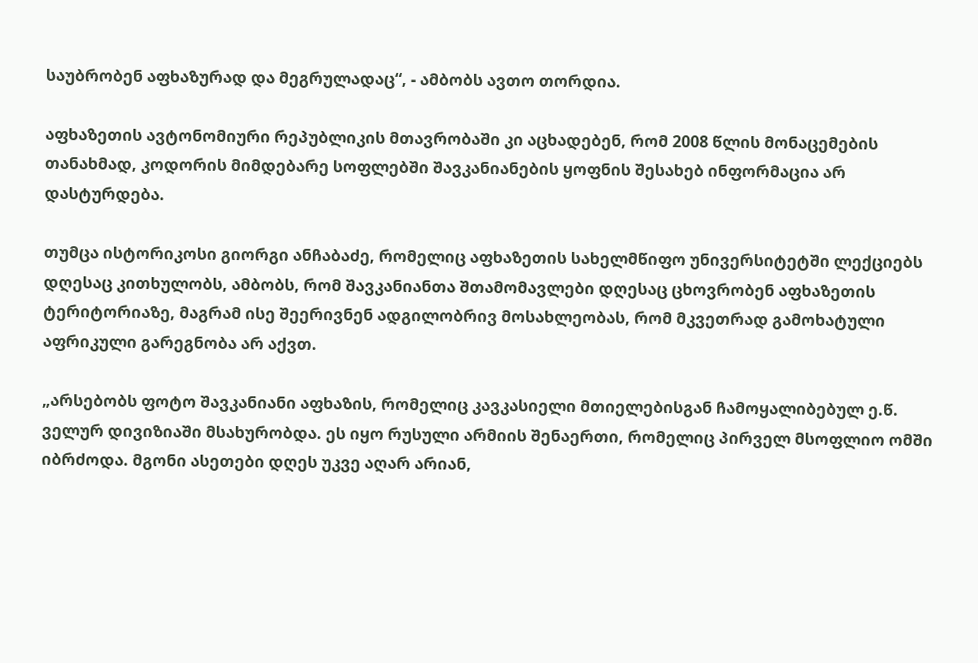საუბრობენ აფხაზურად და მეგრულადაც“, - ამბობს ავთო თორდია.

აფხაზეთის ავტონომიური რეპუბლიკის მთავრობაში კი აცხადებენ, რომ 2008 წლის მონაცემების თანახმად, კოდორის მიმდებარე სოფლებში შავკანიანების ყოფნის შესახებ ინფორმაცია არ დასტურდება.

თუმცა ისტორიკოსი გიორგი ანჩაბაძე, რომელიც აფხაზეთის სახელმწიფო უნივერსიტეტში ლექციებს დღესაც კითხულობს, ამბობს, რომ შავკანიანთა შთამომავლები დღესაც ცხოვრობენ აფხაზეთის ტერიტორიაზე, მაგრამ ისე შეერივნენ ადგილობრივ მოსახლეობას, რომ მკვეთრად გამოხატული აფრიკული გარეგნობა არ აქვთ.

„არსებობს ფოტო შავკანიანი აფხაზის, რომელიც კავკასიელი მთიელებისგან ჩამოყალიბებულ ე.წ. ველურ დივიზიაში მსახურობდა. ეს იყო რუსული არმიის შენაერთი, რომელიც პირველ მსოფლიო ომში იბრძოდა. მგონი ასეთები დღეს უკვე აღარ არიან,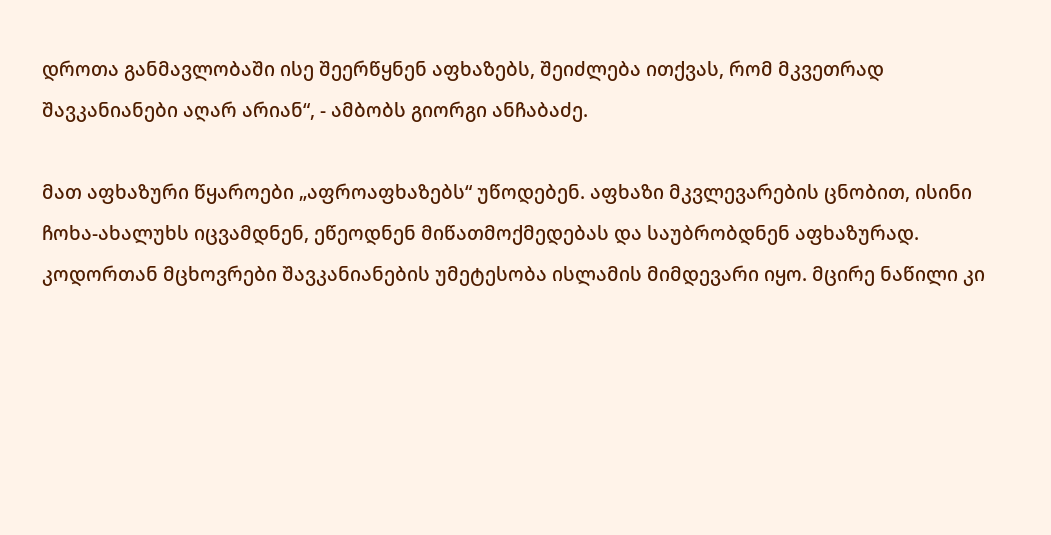დროთა განმავლობაში ისე შეერწყნენ აფხაზებს, შეიძლება ითქვას, რომ მკვეთრად შავკანიანები აღარ არიან“, - ამბობს გიორგი ანჩაბაძე.

მათ აფხაზური წყაროები „აფროაფხაზებს“ უწოდებენ. აფხაზი მკვლევარების ცნობით, ისინი ჩოხა-ახალუხს იცვამდნენ, ეწეოდნენ მიწათმოქმედებას და საუბრობდნენ აფხაზურად. კოდორთან მცხოვრები შავკანიანების უმეტესობა ისლამის მიმდევარი იყო. მცირე ნაწილი კი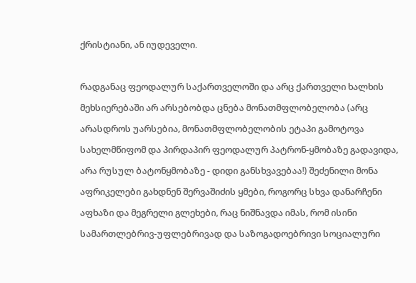ქრისტიანი, ან იუდეველი.

რადგანაც ფეოდალურ საქართველოში და არც ქართველი ხალხის მეხსიერებაში არ არსებობდა ცნება მონათმფლობელობა (არც არასდროს უარსებია, მონათმფლობელობის ეტაპი გამოტოვა სახელმწიფომ და პირდაპირ ფეოდალურ პატრონ-ყმობაზე გადავიდა, არა რუსულ ბატონყმობაზე - დიდი განსხვავებაა!) შეძენილი მონა აფრიკელები გახდნენ შერვაშიძის ყმები, როგორც სხვა დანარჩენი აფხაზი და მეგრელი გლეხები, რაც ნიშნავდა იმას, რომ ისინი სამართლებრივ-უფლებრივად და საზოგადოებრივი სოციალური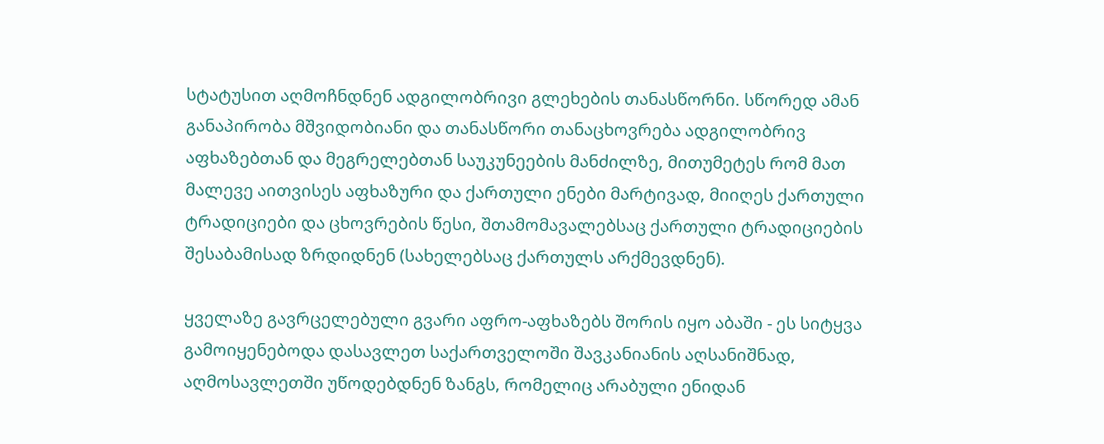სტატუსით აღმოჩნდნენ ადგილობრივი გლეხების თანასწორნი. სწორედ ამან განაპირობა მშვიდობიანი და თანასწორი თანაცხოვრება ადგილობრივ აფხაზებთან და მეგრელებთან საუკუნეების მანძილზე, მითუმეტეს რომ მათ მალევე აითვისეს აფხაზური და ქართული ენები მარტივად, მიიღეს ქართული ტრადიციები და ცხოვრების წესი, შთამომავალებსაც ქართული ტრადიციების შესაბამისად ზრდიდნენ (სახელებსაც ქართულს არქმევდნენ).

ყველაზე გავრცელებული გვარი აფრო-აფხაზებს შორის იყო აბაში - ეს სიტყვა გამოიყენებოდა დასავლეთ საქართველოში შავკანიანის აღსანიშნად, აღმოსავლეთში უწოდებდნენ ზანგს, რომელიც არაბული ენიდან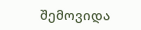შემოვიდა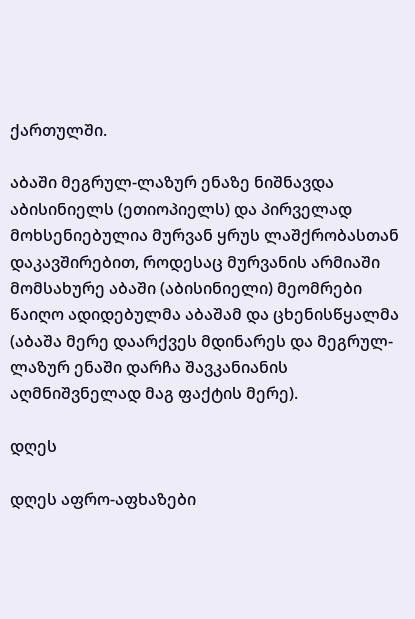ქართულში.

აბაში მეგრულ-ლაზურ ენაზე ნიშნავდა აბისინიელს (ეთიოპიელს) და პირველად მოხსენიებულია მურვან ყრუს ლაშქრობასთან დაკავშირებით, როდესაც მურვანის არმიაში მომსახურე აბაში (აბისინიელი) მეომრები წაიღო ადიდებულმა აბაშამ და ცხენისწყალმა (აბაშა მერე დაარქვეს მდინარეს და მეგრულ-ლაზურ ენაში დარჩა შავკანიანის აღმნიშვნელად მაგ ფაქტის მერე).

დღეს

დღეს აფრო-აფხაზები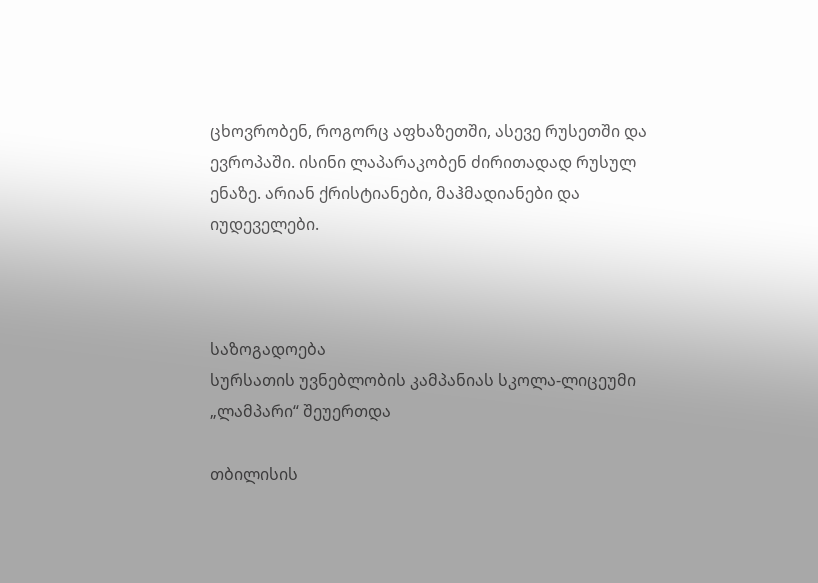ცხოვრობენ, როგორც აფხაზეთში, ასევე რუსეთში და ევროპაში. ისინი ლაპარაკობენ ძირითადად რუსულ ენაზე. არიან ქრისტიანები, მაჰმადიანები და იუდეველები.



საზოგადოება
სურსათის უვნებლობის კამპანიას სკოლა-ლიცეუმი „ლამპარი“ შეუერთდა

თბილისის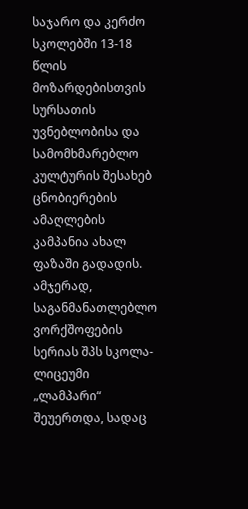საჯარო და კერძო სკოლებში 13-18 წლის მოზარდებისთვის სურსათის უვნებლობისა და სამომხმარებლო კულტურის შესახებ ცნობიერების ამაღლების კამპანია ახალ ფაზაში გადადის. ამჯერად, საგანმანათლებლო ვორქშოფების სერიას შპს სკოლა-ლიცეუმი „ლამპარი“ შეუერთდა, სადაც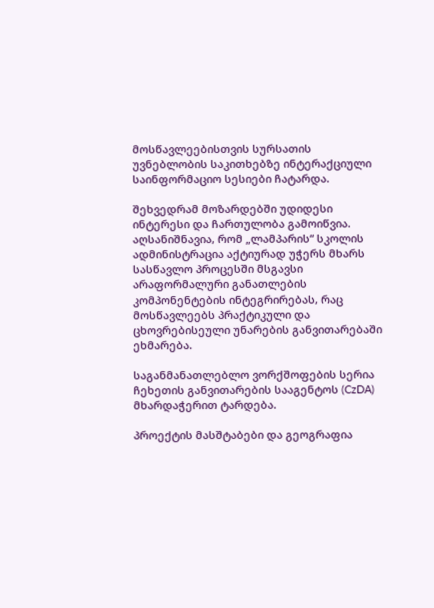მოსწავლეებისთვის სურსათის უვნებლობის საკითხებზე ინტერაქციული საინფორმაციო სესიები ჩატარდა.

შეხვედრამ მოზარდებში უდიდესი ინტერესი და ჩართულობა გამოიწვია. აღსანიშნავია, რომ „ლამპარის“ სკოლის ადმინისტრაცია აქტიურად უჭერს მხარს სასწავლო პროცესში მსგავსი არაფორმალური განათლების კომპონენტების ინტეგრირებას, რაც მოსწავლეებს პრაქტიკული და ცხოვრებისეული უნარების განვითარებაში ეხმარება.

საგანმანათლებლო ვორქშოფების სერია ჩეხეთის განვითარების სააგენტოს (CzDA) მხარდაჭერით ტარდება.

პროექტის მასშტაბები და გეოგრაფია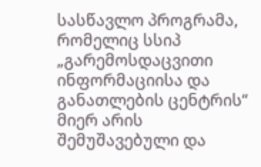სასწავლო პროგრამა, რომელიც სსიპ „გარემოსდაცვითი ინფორმაციისა და განათლების ცენტრის“ მიერ არის შემუშავებული და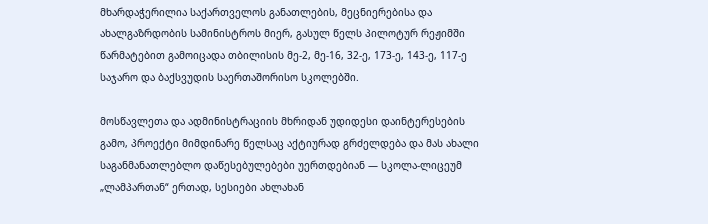მხარდაჭერილია საქართველოს განათლების, მეცნიერებისა და ახალგაზრდობის სამინისტროს მიერ, გასულ წელს პილოტურ რეჟიმში წარმატებით გამოიცადა თბილისის მე-2, მე-16, 32-ე, 173-ე, 143-ე, 117-ე საჯარო და ბაქსვუდის საერთაშორისო სკოლებში.

მოსწავლეთა და ადმინისტრაციის მხრიდან უდიდესი დაინტერესების გამო, პროექტი მიმდინარე წელსაც აქტიურად გრძელდება და მას ახალი საგანმანათლებლო დაწესებულებები უერთდებიან — სკოლა-ლიცეუმ „ლამპართან“ ერთად, სესიები ახლახან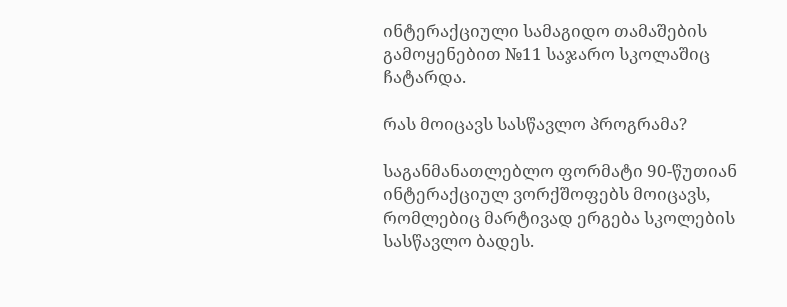ინტერაქციული სამაგიდო თამაშების გამოყენებით №11 საჯარო სკოლაშიც ჩატარდა.

რას მოიცავს სასწავლო პროგრამა?

საგანმანათლებლო ფორმატი 90-წუთიან ინტერაქციულ ვორქშოფებს მოიცავს, რომლებიც მარტივად ერგება სკოლების სასწავლო ბადეს.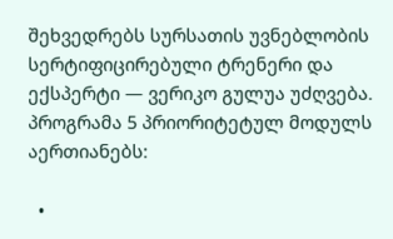შეხვედრებს სურსათის უვნებლობის სერტიფიცირებული ტრენერი და ექსპერტი — ვერიკო გულუა უძღვება. პროგრამა 5 პრიორიტეტულ მოდულს აერთიანებს:

  •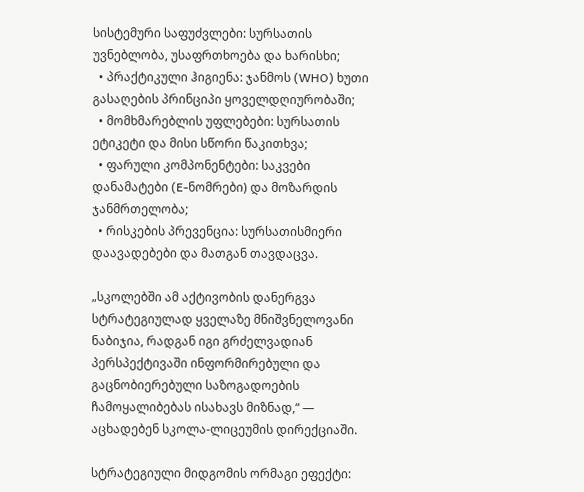სისტემური საფუძვლები: სურსათის უვნებლობა, უსაფრთხოება და ხარისხი;
  • პრაქტიკული ჰიგიენა: ჯანმოს (WHO) ხუთი გასაღების პრინციპი ყოველდღიურობაში;
  • მომხმარებლის უფლებები: სურსათის ეტიკეტი და მისი სწორი წაკითხვა;
  • ფარული კომპონენტები: საკვები დანამატები (E-ნომრები) და მოზარდის ჯანმრთელობა;
  • რისკების პრევენცია: სურსათისმიერი დაავადებები და მათგან თავდაცვა.

„სკოლებში ამ აქტივობის დანერგვა სტრატეგიულად ყველაზე მნიშვნელოვანი ნაბიჯია, რადგან იგი გრძელვადიან პერსპექტივაში ინფორმირებული და გაცნობიერებული საზოგადოების ჩამოყალიბებას ისახავს მიზნად,“ — აცხადებენ სკოლა-ლიცეუმის დირექციაში.

სტრატეგიული მიდგომის ორმაგი ეფექტი: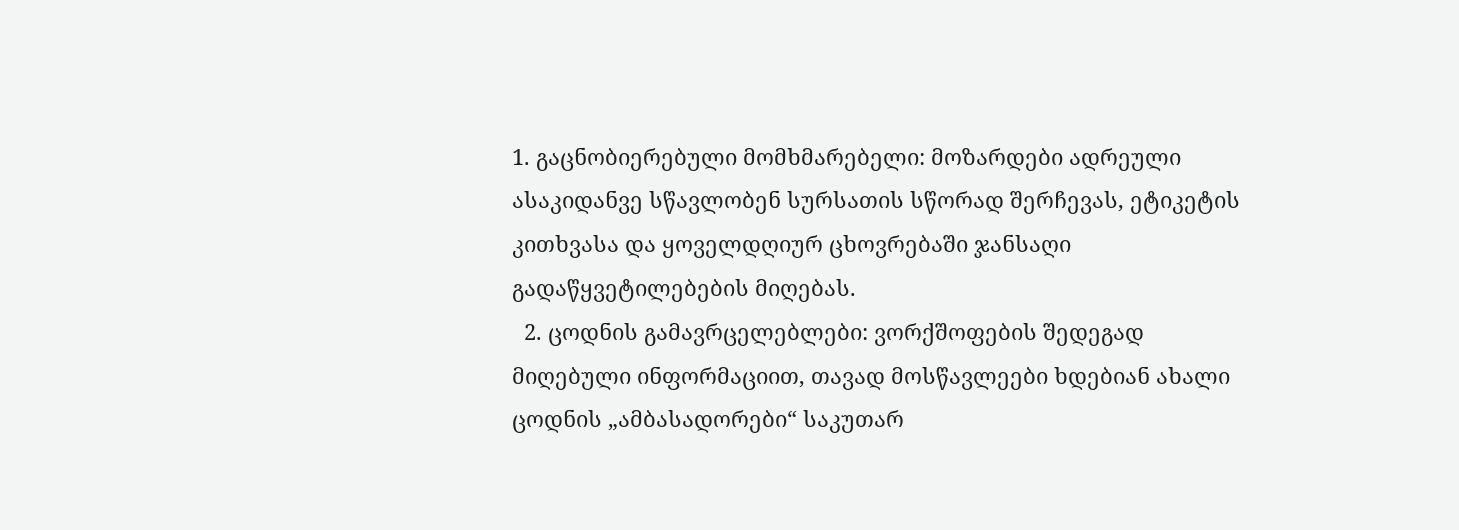1. გაცნობიერებული მომხმარებელი: მოზარდები ადრეული ასაკიდანვე სწავლობენ სურსათის სწორად შერჩევას, ეტიკეტის კითხვასა და ყოველდღიურ ცხოვრებაში ჯანსაღი გადაწყვეტილებების მიღებას.
  2. ცოდნის გამავრცელებლები: ვორქშოფების შედეგად მიღებული ინფორმაციით, თავად მოსწავლეები ხდებიან ახალი ცოდნის „ამბასადორები“ საკუთარ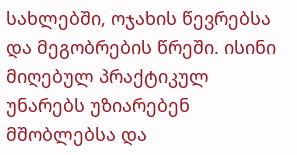სახლებში, ოჯახის წევრებსა და მეგობრების წრეში. ისინი მიღებულ პრაქტიკულ უნარებს უზიარებენ მშობლებსა და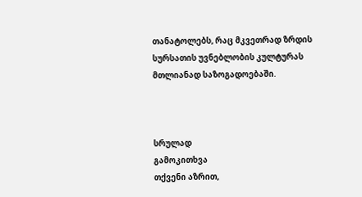თანატოლებს, რაც მკვეთრად ზრდის სურსათის უვნებლობის კულტურას მთლიანად საზოგადოებაში.



სრულად
გამოკითხვა
თქვენი აზრით,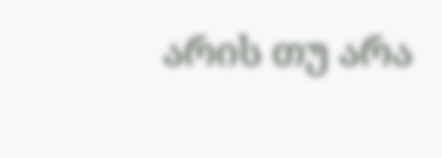არის თუ არა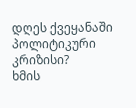დღეს ქვეყანაში პოლიტიკური კრიზისი?
ხმის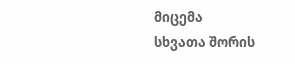მიცემა
სხვათა შორის